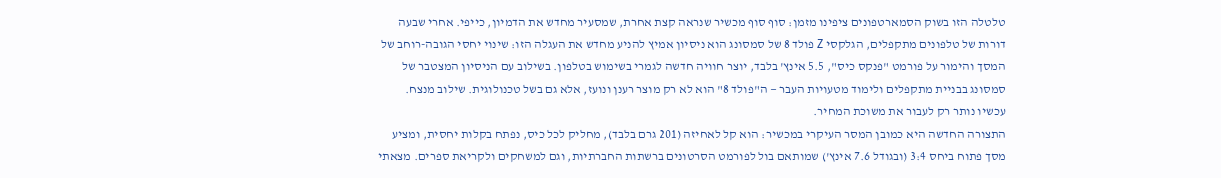טלטלה הזו בשוק הסמארטפונים ציפינו מזמן: סוף סוף מכשיר שנראה קצת אחרת, שמסעיר מחדש את הדמיון, כייפי. אחרי שבעה דורות של טלפונים מתקפלים, הגלקסי Z פולד 8 של סמסונג הוא ניסיון אמיץ להניע מחדש את העגלה הזו: שינוי יחסי הגובה-רוחב של המסך והימור על פורמט "פנקס כיס", 5.5 אינץ' בלבד, יוצר חוויה חדשה לגמרי בשימוש בטלפון. בשילוב עם הניסיון המצטבר של סמסונג בבניית מתקפלים ולימוד מטעויות העבר — ה"פולד 8" הוא לא רק מוצר רענן ונועז, אלא גם בשל טכנולוגית. שילוב מנצח. עכשיו נותר רק לעבור את משוכת המחיר.
התצורה החדשה היא כמובן המסר העיקרי במכשיר: הוא קל לאחיזה (201 גרם בלבד), מחליק לכל כיס, נפתח בקלות יחסית, ומציע מסך פתוח ביחס 3:4 (ובגודל 7.6 אינץ') שמותאם בול לפורמט הסרטונים ברשתות החברתיות, וגם למשחקים ולקריאת ספרים. מצאתי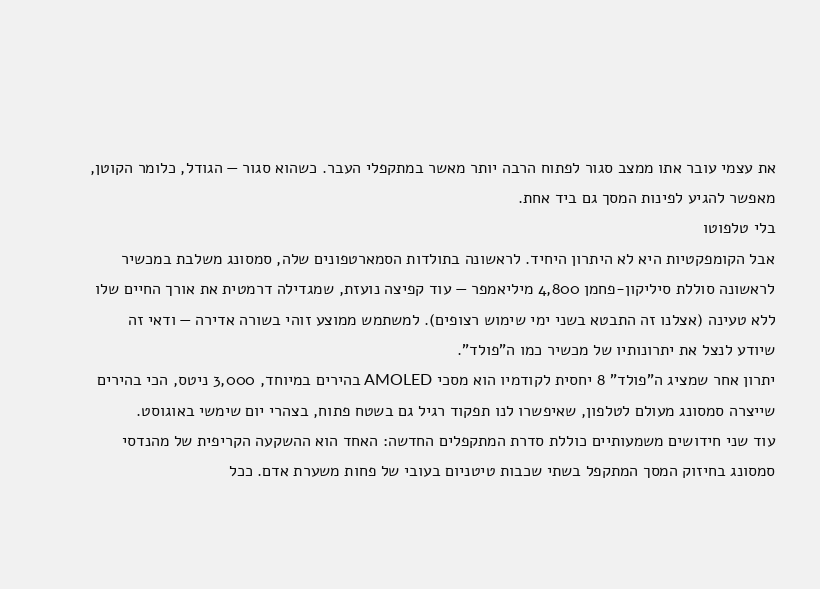את עצמי עובר אתו ממצב סגור לפתוח הרבה יותר מאשר במתקפלי העבר. כשהוא סגור — הגודל, כלומר הקוטן, מאפשר להגיע לפינות המסך גם ביד אחת.
בלי טלפוטו
אבל הקומפקטיות היא לא היתרון היחיד. לראשונה בתולדות הסמארטפונים שלה, סמסונג משלבת במכשיר לראשונה סוללת סיליקון-פחמן 4,800 מיליאמפר — עוד קפיצה נועזת, שמגדילה דרמטית את אורך החיים שלו ללא טעינה (אצלנו זה התבטא בשני ימי שימוש רצופים). למשתמש ממוצע זוהי בשורה אדירה — ודאי זה שיודע לנצל את יתרונותיו של מכשיר כמו ה"פולד".
יתרון אחר שמציג ה"פולד" 8 יחסית לקודמיו הוא מסכי AMOLED בהירים במיוחד, 3,000 ניטס, הכי בהירים שייצרה סמסונג מעולם לטלפון, שאיפשרו לנו תפקוד רגיל גם בשטח פתוח, בצהרי יום שימשי באוגוסט.
עוד שני חידושים משמעותיים כוללת סדרת המתקפלים החדשה: האחד הוא ההשקעה הקריפית של מהנדסי סמסונג בחיזוק המסך המתקפל בשתי שכבות טיטניום בעובי של פחות משערת אדם. ככל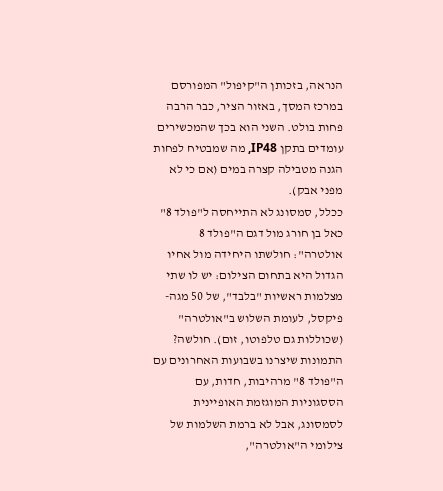הנראה, בזכותן ה"קיפול" המפורסם במרכז המסך, באזור הציר, כבר הרבה פחות בולט. השני הוא בכך שהמכשירים עומדים בתקן IP48, מה שמבטיח לפחות הגנה מטבילה קצרה במים (אם כי לא מפני אבק).
ככלל, סמסונג לא התייחסה ל"פולד 8" כאל בן חורג מול דגם ה"פולד 8 אולטרה": חולשתו היחידה מול אחיו הגדול היא בתחום הצילום: יש לו שתי מצלמות ראשיות "בלבד", של 50 מגה-פיקסל, לעומת השלוש ב"אולטרה" (שכוללות גם טלפוטו, זום). חולשה? התמונות שיצרנו בשבועות האחרונים עם ה"פולד 8" מרהיבות, חדות, עם הססגוניות המוגזמת האופיינית לסמסונג, אבל לא ברמת השלמות של צילומי ה"אולטרה",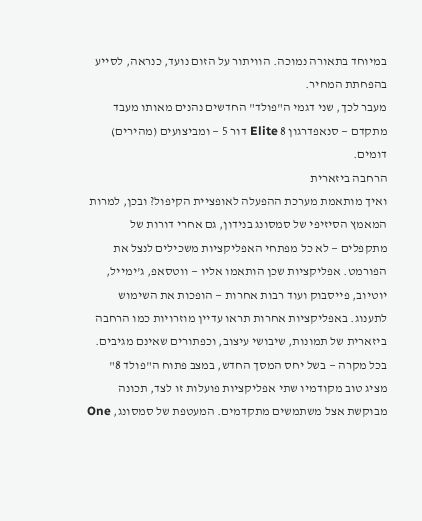במיוחד בתאורה נמוכה. הוויתור על הזום נועד, כנראה, לסייע בהפחתת המחיר.
מעבר לכך, שני דגמי ה"פולד" החדשים נהנים מאותו מעבד מתקדם — סנאפדרגון 8 Elite דור 5 — ומביצועים (מהירים) דומים.
הרחבה ביזארית
ואיך מותאמת מערכת ההפעלה לאופציית הקיפול? ובכן, למרות המאמץ הסיזיפי של סמסונג בנידון, גם אחרי דורות של מתקפלים — לא כל מפתחי האפליקציות משכילים לנצל את הפורמט. אפליקציות שכן הותאמו אליו — ווטסאפ, ג'ימייל, יוטיוב, פייסבוק ועוד רבות אחרות — הופכות את השימוש לתענוג. באפליקציות אחרות תראו עדיין מוזרויות כמו הרחבה ביזארית של תמונות, שיבושי עיצוב, וכפתורים שאינם מגיבים. בכל מקרה — בשל יחס המסך החדש, במצב פתוח ה"פולד 8" מציג טוב מקודמיו שתי אפליקציות פועלות זו לצד, תכונה מבוקשת אצל משתמשים מתקדמים. המעטפת של סמסונג, One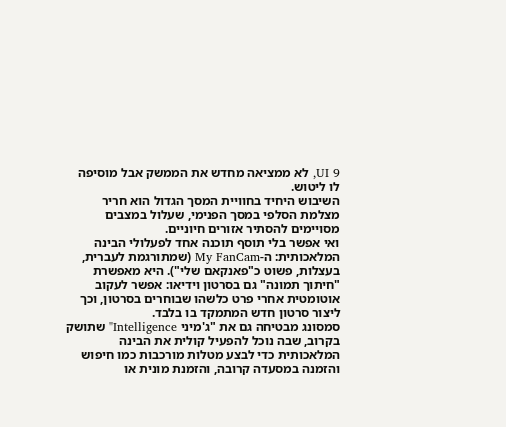UI 9, לא ממציאה מחדש את הממשק אבל מוסיפה לו ליטוש.
השיבוש היחיד בחוויית המסך הגדול הוא חריר מצלמת הסלפי במסך הפנימי, שעלול במצבים מסויימים להסתיר אזורים חיוניים.
ואי אפשר בלי תוסף תוכנה אחד לפעלולי הבינה המלאכותית: ה-My FanCam (שמתורגמת לעברית, בעצלות, פשוט כ"פאנקאם שלי"). היא מאפשרת "חיתוך תמונה" גם בסרטון וידיאו: אפשר לעקוב אוטומטית אחרי פרט כלשהו שבוחרים בסרטון, וכך ליצור סרטון חדש המתמקד בו בלבד.
סמסונג מבטיחה גם את "ג'מיני Intelligence" שתושק בקרוב, שבה נוכל להפעיל קולית את הבינה המלאכותית כדי לבצע מטלות מורכבות כמו חיפוש והזמנה במסעדה קרובה, והזמנת מונית או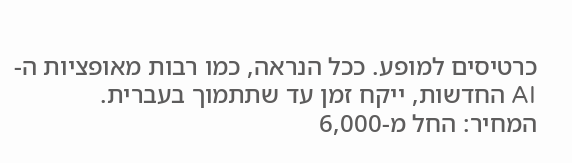כרטיסים למופע. ככל הנראה, כמו רבות מאופציות ה-AI החדשות, ייקח זמן עד שתתמוך בעברית.
המחיר: החל מ-6,000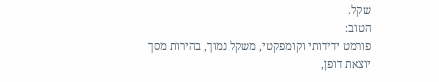שקל.
הטוב:
פורמט ידידותי וקומפקטי, משקל נמוך, בהירות מסך יוצאת דופן,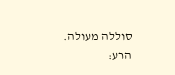סוללה מעולה.
הרע: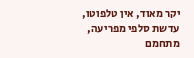יקר מאוד, אין טלפוטו, עדשת סלפי מפריעה, מתחמם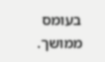בעומס ממושך.